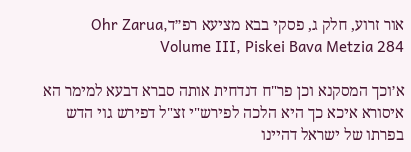אור זרוע, חלק ג, פסקי בבא מציעא רפ״דOhr Zarua, Volume III, Piskei Bava Metzia 284

א׳וכך המסקנא וכן פר"ח דנדחית אותה סברא דבעא למימר הא איסורא איכא כך היא הלכה לפירש"י זצ"ל דפירש גוי הדש בפרתו של ישראל דהיינו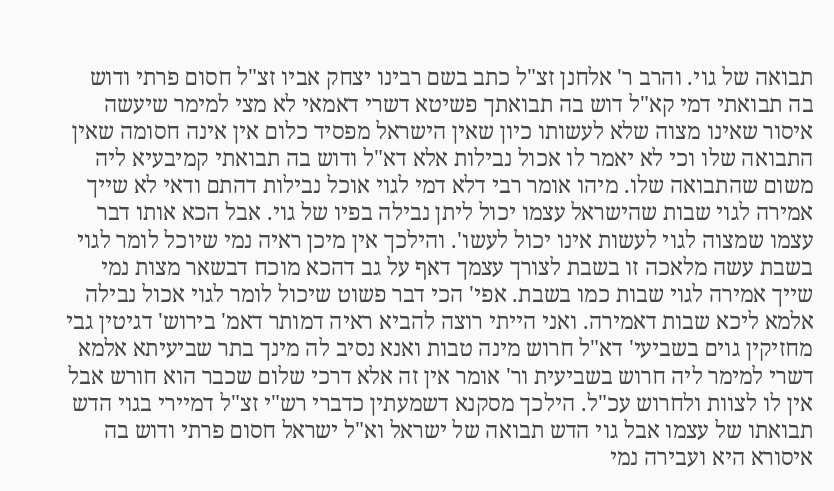תבואה של גוי. והרב ר' אלחנן זצ"ל כתב בשם רבינו יצחק אביו זצ"ל חסום פרתי ודוש בה תבואתי דמי קא"ל דוש בה תבואתך פשיטא דשרי דאמאי לא מצי למימר שיעשה איסור שאינו מצוה שלא לעשותו כיון שאין הישראל מפסיד כלום אין אינה חסומה שאין התבואה שלו וכי לא יאמר לו אכול נבילות אלא דא"ל ודוש בה תבואתי קמיבעיא ליה משום שהתבואה שלו. מיהו אומר רבי דלא דמי לגוי אוכל נבילות דהתם ודאי לא שייך אמירה לגוי שבות שהישראל עצמו יכול ליתן נבילה בפיו של גוי. אבל הכא אותו דבר עצמו שמצוה לגוי לעשות אינו יכול לעשו'. והילכך אין מיכן ראיה נמי שיוכל לומר לגוי בשבת עשה מלאכה זו בשבת לצורך עצמך דאף על גב דהכא מוכח דבשאר מצות נמי שייך אמירה לגוי שבות כמו בשבת. אפי' הכי דבר פשוט שיכול לומר לגוי אכול נבילה אלמא ליכא שבות דאמירה. ואני הייתי רוצה להביא ראיה דמותר דאמ' בירוש' דגיטין גבי מחזיקין גוים בשביעי' דא"ל חרוש מינה טבות ואנא נסיב לה מינך בתר שביעיתא אלמא דשרי למימר ליה חרוש בשביעית ור' אומר אין זה אלא דרכי שלום שכבר הוא חורש אבל אין לו לצוות ולחרוש עכ"ל. הילכך מסקנא דשמעתין כדברי רש"י זצ"ל דמיירי בגוי הדש תבואתו של עצמו אבל גוי הדש תבואה של ישראל וא"ל ישראל חסום פרתי ודוש בה איסורא היא ועבירה נמי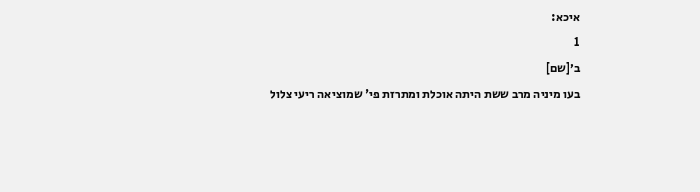איכא:
1
ב׳[שם]
בעו מיניה מרב ששת היתה אוכלת ומתרזת פי' שמוציאה ריעי צלול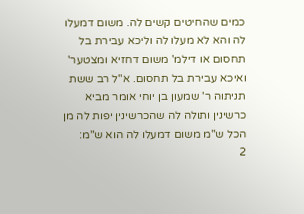כמים שהחיטים קשים לה. משום דמעלו לה והא לא מעלו לה וליכא עבירת בל תחסום או דילמ' משום דחזיא ומצטער' ואיכא עבירת בל תחסום. א"ל רב ששת תניתוה ר' שמעון בן יוחי אומר מביא כרשינין ותולה לה שהכרשינין יפות לה מן הכל ש"מ משום דמעלו לה הוא ש"מ:
2